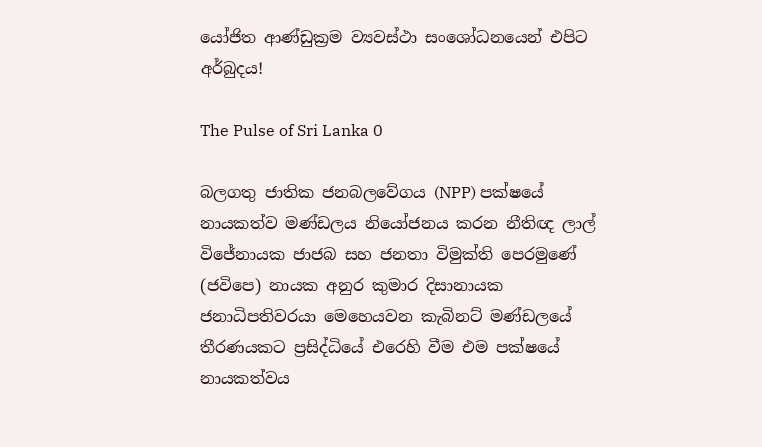යෝජිත ආණ්ඩුක්‍රම ව්‍යවස්ථා සංශෝධනයෙන් එපිට අර්බුදය!

The Pulse of Sri Lanka 0

බලගතු ජාතික ජනබලවේගය (NPP) පක්ෂයේ නායකත්ව මණ්ඩලය නියෝජනය කරන නීතිඥ ලාල් විජේනායක ජාජබ සහ ජනතා විමුක්ති පෙරමුණේ (ජවිපෙ) නායක අනුර කුමාර දිසානායක ජනාධිපතිවරයා මෙහෙයවන කැබිනට් මණ්ඩලයේ තීරණයකට ප්‍රසිද්ධියේ එරෙහි වීම එම පක්ෂයේ නායකත්වය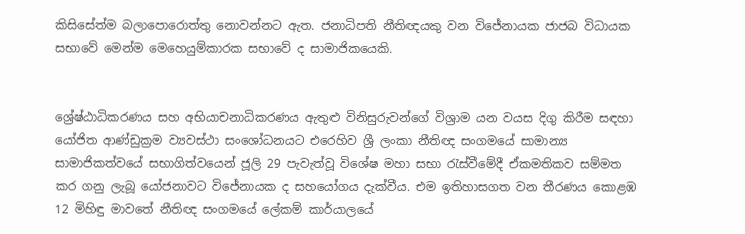කිසිසේත්ම බලාපොරොත්තු නොවන්නට ඇත. ජනාධිපති නීතිඥයකු වන විජේනායක ජාජබ විධායක සභාවේ මෙන්ම මෙහෙයුම්කාරක සභාවේ ද සාමාජිකයෙකි.


ශ්‍රේෂ්ඨාධිකරණය සහ අභියාචනාධිකරණය ඇතුළු විනිසුරුවන්ගේ විශ්‍රාම යන වයස දිගු කිරීම සඳහා යෝජිත ආණ්ඩුක්‍රම ව්‍යවස්ථා සංශෝධනයට එරෙහිව ශ්‍රී ලංකා නීතිඥ සංගමයේ සාමාන්‍ය සාමාජිකත්වයේ සභාගිත්වයෙන් ජූලි 29 පැවැත්වූ විශේෂ මහා සභා රැස්වීමේදී ඒකමතිකව සම්මත කර ගනු ලැබූ යෝජනාවට විජේනායක ද සහයෝගය දැක්වීය. එම ඉතිහාසගත වන තීරණය කොළඹ 12 මිහිඳු මාවතේ නීතිඥ සංගමයේ ලේකම් කාර්යාලයේ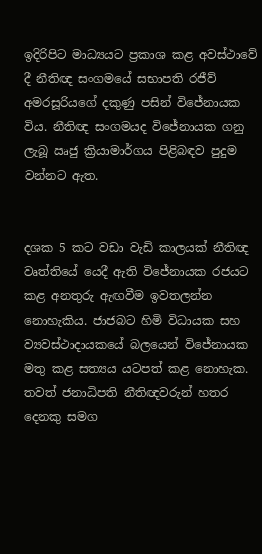ඉදිරිපිට මාධ්‍යයට ප්‍රකාශ කළ අවස්ථාවේ දී නීතිඥ සංගමයේ සභාපති රජීව් අමරසූරියගේ දකුණු පසින් විජේනායක විය. නීතිඥ සංගමයද විජේනායක ගනු ලැබූ ඍජු ක්‍රියාමාර්ගය පිළිබඳව පුදුම වන්නට ඇත.


දශක 5 කට වඩා වැඩි කාලයක් නීතිඥ වෘත්තියේ යෙදී ඇති විජේනායක රජයට කළ අනතුරු ඇඟවීම ඉවතලන්න නොහැකිය. ජාජබට හිමි විධායක සහ ව්‍යවස්ථාදායකයේ බලයෙන් විජේනායක මතු කළ සත්‍යය යටපත් කළ නොහැක. තවත් ජනාධිපති නීතිඥවරුන් හතර දෙනකු සමග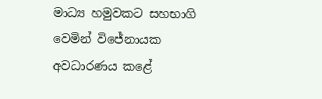මාධ්‍ය හමුවකට සහභාගි වෙමින් විජේනායක අවධාරණය කළේ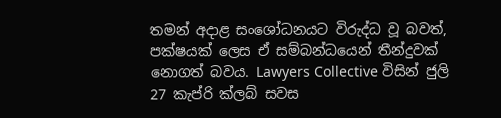තමන් අදාළ සංශෝධනයට විරුද්ධ වූ බවත්, පක්ෂයක් ලෙස ඒ සම්බන්ධයෙන් තීන්දුවක් නොගත් බවය. Lawyers Collective විසින් ජුලි 27 කැප්රි ක්ලබ් සවස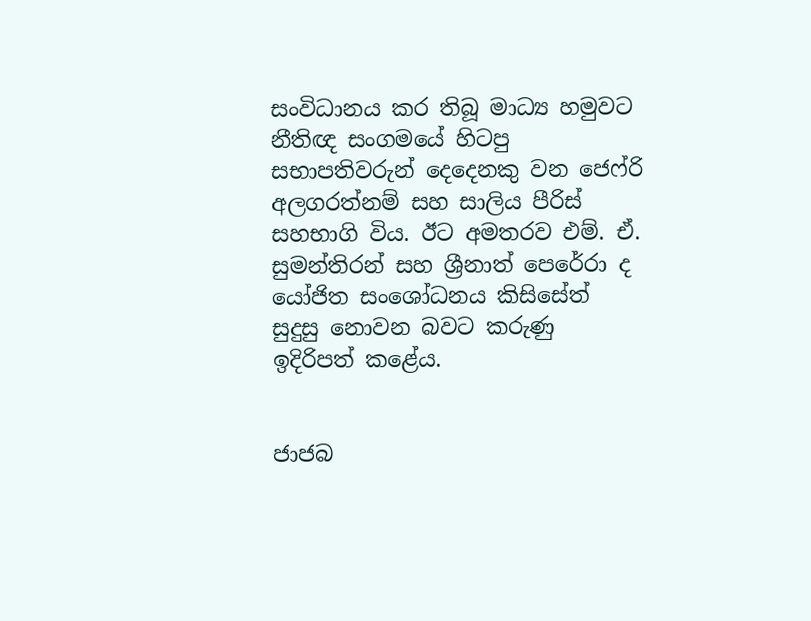සංවිධානය කර තිබූ මාධ්‍ය හමුවට නීතිඥ සංගමයේ හිටපු සභාපතිවරුන් දෙදෙනකු වන ජෙෆ්රි අලගරත්නම් සහ සාලිය පීරිස් සහභාගි විය. ඊට අමතරව එම්. ඒ. සුමන්තිරන් සහ ශ්‍රීනාත් පෙරේරා ද යෝජිත සංශෝධනය කිසිසේත් සුදුසු නොවන බවට කරුණු ඉදිරිපත් කළේය.


ජාජබ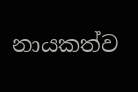නායකත්ව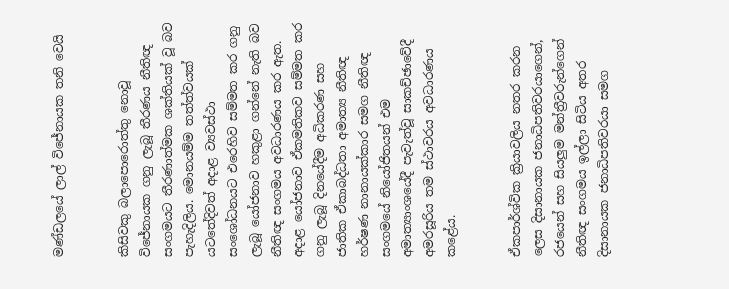මණ්ඩලයේ ලාල් විජේනායක තනි වෙයි


කිසිවකු බලාපොරොත්තු නොවූ විජේනායක ගනු ලැබූ තීරණය නීතිඥ සංගමයට තීරණාත්මක ශක්තියක් වූ බව පැහැදිලිය. මොනයම්ම තත්ත්වයක් යටතේදිවත් අදාළ ව්‍යවස්ථා සංශෝධනයට එරෙහිව සම්මත කර ගනු ලැබූ යෝජනාව හකුළා ගන්නේ නැති බව නීතිඥ සංගමය අවධාරණය කර ඇත. අදාළ යෝජනාව ඒකමතිකව සම්මත කර ගනු ලැබූ දිනයේදීම අධිකරණ සහ ජාතික ඒකාබද්ධතා අමාත්‍ය නීතිඥ හර්ෂණ නානායක්කාර සමග නීතිඥ සංගමයේ නියෝජිතයන් එම අමාත්‍යාංශයේදී පැවැත්වූ සාකච්ඡාවේදී අමරසූරිය තම ස්ථාවරය අවධාරණය කළේය.


ඒකපාර්ශ්වික ක්‍රියාවලිය නතර කරන ලෙස දිසානායක ජනාධිපතිවරයාගෙන්, රජයෙන් සහ සියලුම මන්ත්‍රීවරුන්ගෙන් නීතිඥ සංගමය ඉල්ලා සිටිය අතර දිසානායක ජනාධිපතිවරයා සමග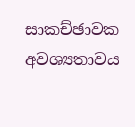සාකච්ඡාවක අවශ්‍යතාවය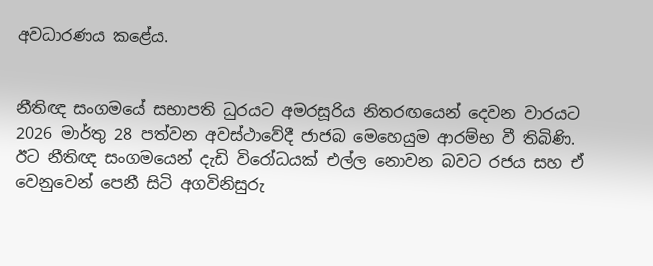අවධාරණය කළේය.


නීතිඥ සංගමයේ සභාපති ධුරයට අමරසූරිය නිතරඟයෙන් දෙවන වාරයට 2026 මාර්තු 28 පත්වන අවස්ථාවේදී ජාජබ මෙහෙයුම ආරම්භ වී තිබිණි. ඊට නීතිඥ සංගමයෙන් දැඩි විරෝධයක් එල්ල නොවන බවට රජය සහ ඒ වෙනුවෙන් පෙනී සිටි අගවිනිසුරු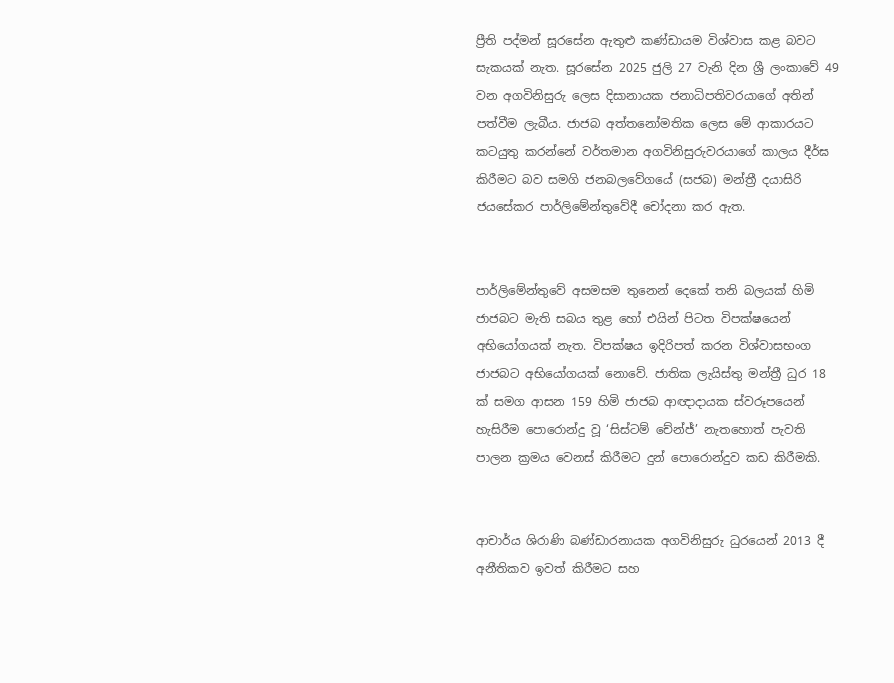ප්‍රීති පද්මන් සූරසේන ඇතුළු කණ්ඩායම විශ්වාස කළ බවට සැකයක් නැත. සූරසේන 2025 ජුලි 27 වැනි දින ශ්‍රී ලංකාවේ 49 වන අගවිනිසුරු ලෙස දිසානායක ජනාධිපතිවරයාගේ අතින් පත්වීම ලැබීය. ජාජබ අත්තනෝමතික ලෙස මේ ආකාරයට කටයුතු කරන්නේ වර්තමාන අගවිනිසුරුවරයාගේ කාලය දීර්ඝ කිරීමට බව සමගි ජනබලවේගයේ (සජබ) මන්ත්‍රී දයාසිරි ජයසේකර පාර්ලිමේන්තුවේදී චෝදනා කර ඇත.


පාර්ලිමේන්තුවේ අසමසම තුනෙන් දෙකේ තනි බලයක් හිමි ජාජබට මැති සබය තුළ හෝ එයින් පිටත විපක්ෂයෙන් අභියෝගයක් නැත. විපක්ෂය ඉදිරිපත් කරන විශ්වාසභංග ජාජබට අභියෝගයක් නොවේ. ජාතික ලැයිස්තු මන්ත්‍රී ධුර 18 ක් සමග ආසන 159 හිමි ජාජබ ආඥාදායක ස්වරූපයෙන් හැසිරීම පොරොන්දු වූ ‘සිස්ටම් චේන්ජ්’ නැතහොත් පැවති පාලන ක්‍රමය වෙනස් කිරීමට දුන් පොරොන්දුව කඩ කිරීමකි.


ආචාර්ය ශිරාණි බණ්ඩාරනායක අගවිනිසුරු ධුරයෙන් 2013 දී අනීතිකව ඉවත් කිරීමට සහ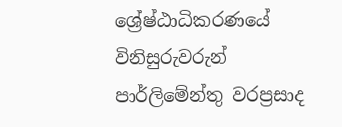ශ්‍රේෂ්ඨාධිකරණයේ විනිසුරුවරුන් පාර්ලිමේන්තු වරප්‍රසාද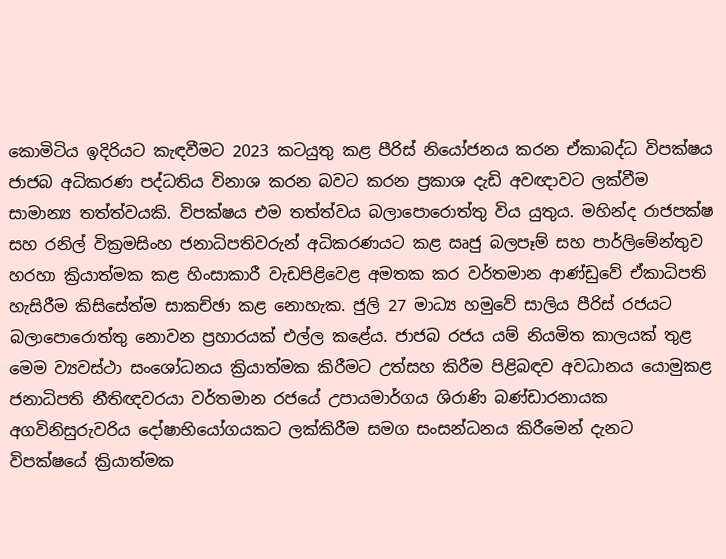කොමිටිය ඉදිරියට කැඳවීමට 2023 කටයුතු කළ පීරිස් නියෝජනය කරන ඒකාබද්ධ විපක්ෂය ජාජබ අධිකරණ පද්ධතිය විනාශ කරන බවට කරන ප්‍රකාශ දැඩි අවඥාවට ලක්වීම සාමාන්‍ය තත්ත්වයකි. විපක්ෂය එම තත්ත්වය බලාපොරොත්තු විය යුතුය. මහින්ද රාජපක්ෂ සහ රනිල් වික්‍රමසිංහ ජනාධිපතිවරුන් අධිකරණයට කළ ඍජු බලපෑම් සහ පාර්ලිමේන්තුව හරහා ක්‍රියාත්මක කළ හිංසාකාරී වැඩපිළිවෙළ අමතක කර වර්තමාන ආණ්ඩුවේ ඒකාධිපති හැසිරීම කිසිසේත්ම සාකච්ඡා කළ නොහැක. ජුලි 27 මාධ්‍ය හමුවේ සාලිය පීරිස් රජයට බලාපොරොත්තු නොවන ප්‍රහාරයක් එල්ල කළේය. ජාජබ රජය යම් නියමිත කාලයක් තුළ මෙම ව්‍යවස්ථා සංශෝධනය ක්‍රියාත්මක කිරීමට උත්සහ කිරීම පිළිබඳව අවධානය යොමුකළ ජනාධිපති නීතිඥවරයා වර්තමාන රජයේ උපායමාර්ගය ශිරාණි බණ්ඩාරනායක අගවිනිසුරුවරිය දෝෂාභියෝගයකට ලක්කිරීම සමග සංසන්ධනය කිරීමෙන් දැනට විපක්ෂයේ ක්‍රියාත්මක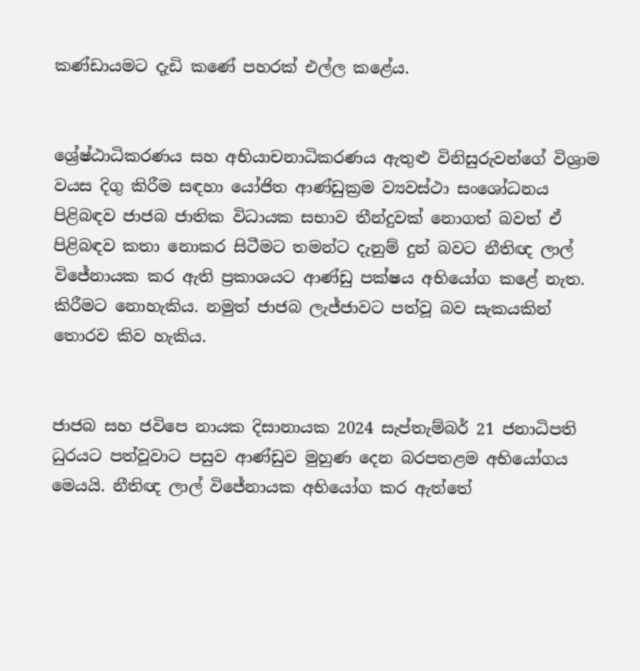කණ්ඩායමට දැඩි කණේ පහරක් එල්ල කළේය.


ශ්‍රේෂ්ඨාධිකරණය සහ අභියාචනාධිකරණය ඇතුළු විනිසුරුවන්ගේ විශ්‍රාම වයස දිගු කිරීම සඳහා යෝජිත ආණ්ඩුක්‍රම ව්‍යවස්ථා සංශෝධනය පිළිබඳව ජාජබ ජාතික විධායක සභාව තීන්දුවක් නොගත් බවත් ඒ පිළිබඳව කතා නොකර සිටීමට තමන්ට දැනුම් දුන් බවට නීතිඥ ලාල් විජේනායක කර ඇති ප්‍රකාශයට ආණ්ඩු පක්ෂය අභියෝග කළේ නැත. කිරීමට නොහැකිය. නමුත් ජාජබ ලැජ්ජාවට පත්වූ බව සැකයකින් තොරව කිව හැකිය.


ජාජබ සහ ජවිපෙ නායක දිසානායක 2024 සැප්තැම්බර් 21 ජනාධිපති ධුරයට පත්වූවාට පසුව ආණ්ඩුව මුහුණ දෙන බරපතළම අභියෝගය මෙයයි. නීතිඥ ලාල් විජේනායක අභියෝග කර ඇත්තේ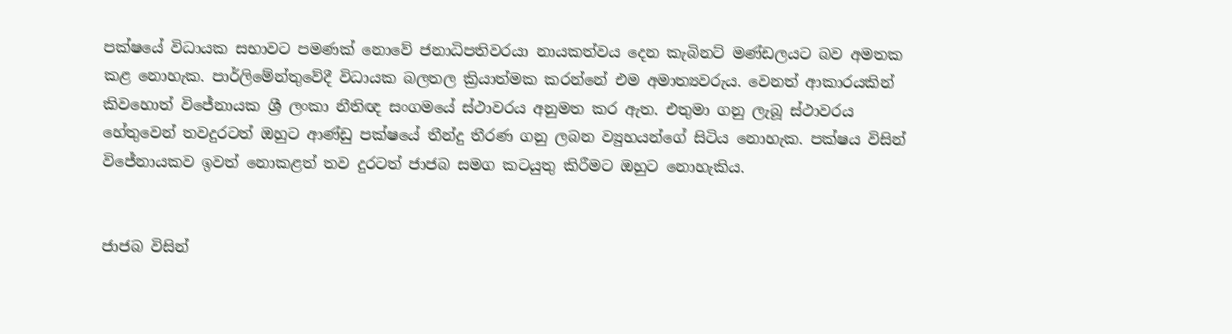පක්ෂයේ විධායක සභාවට පමණක් නොවේ ජනාධිපතිවරයා නායකත්වය දෙන කැබිනට් මණ්ඩලයට බව අමතක කළ නොහැක. පාර්ලිමේන්තුවේදී විධායක බලතල ක්‍රියාත්මක කරන්නේ එම අමාත්‍යවරුය. වෙනත් ආකාරයකින් කිවහොත් විජේනායක ශ්‍රී ලංකා නීතිඥ සංගමයේ ස්ථාවරය අනුමත කර ඇත. එතුමා ගනු ලැබූ ස්ථාවරය හේතුවෙන් තවදුරටත් ඔහුට ආණ්ඩු පක්ෂයේ තීන්දු තීරණ ගනු ලබන ව්‍යුහයන්ගේ සිටිය නොහැක. පක්ෂය විසින් විජේනායකව ඉවත් නොකළත් තව දුරටත් ජාජබ සමග කටයුතු කිරීමට ඔහුට නොහැකිය.


ජාජබ විසින්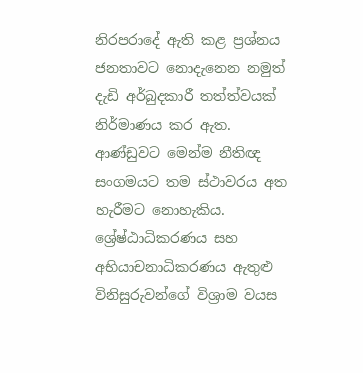නිරපරාදේ ඇති කළ ප්‍රශ්නය ජනතාවට නොදැනෙන නමුත් දැඩි අර්බුදකාරී තත්ත්වයක් නිර්මාණය කර ඇත. ආණ්ඩුවට මෙන්ම නීතිඥ සංගමයට තම ස්ථාවරය අත හැරීමට නොහැකිය. ශ්‍රේෂ්ඨාධිකරණය සහ අභියාචනාධිකරණය ඇතුළු විනිසුරුවන්ගේ විශ්‍රාම වයස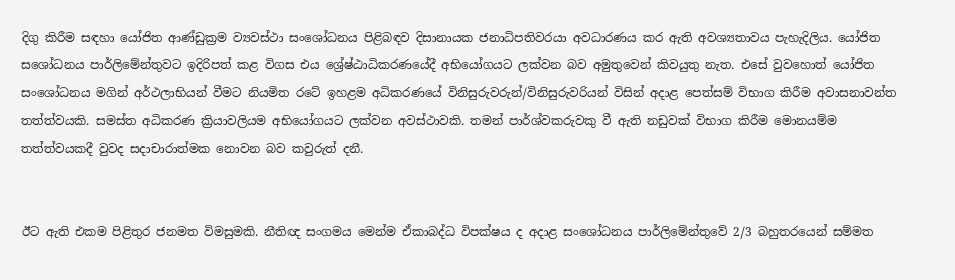දිගු කිරීම සඳහා යෝජිත ආණ්ඩුක්‍රම ව්‍යවස්ථා සංශෝධනය පිළිබඳව දිසානායක ජනාධිපතිවරයා අවධාරණය කර ඇති අවශ්‍යතාවය පැහැදිලිය. යෝජිත සශෝධනය පාර්ලිමේන්තුවට ඉදිරිපත් කළ විගස එය ශ්‍රේෂ්ඨාධිකරණයේදී අභියෝගයට ලක්වන බව අමුතුවෙන් කිවයුතු නැත. එසේ වුවහොත් යෝජිත සංශෝධනය මගින් අර්ථලාභියන් වීමට නියමිත රටේ ඉහළම අධිකරණයේ විනිසුරුවරුන්/විනිසුරුවරියන් විසින් අදාළ පෙත්සම් විභාග කිරීම අවාසනාවන්ත තත්ත්වයකි. සමස්ත අධිකරණ ක්‍රියාවලියම අභියෝගයට ලක්වන අවස්ථාවකි. තමන් පාර්ශ්වකරුවකු වී ඇති නඩුවක් විභාග කිරීම මොනයම්ම තත්ත්වයකදී වුවද සදාචාරාත්මක නොවන බව කවුරුත් දනී.


ඊට ඇති එකම පිළිතුර ජනමත විමසුමකි. නීතිඥ සංගමය මෙන්ම ඒකාබද්ධ විපක්ෂය ද අදාළ සංශෝධනය පාර්ලිමේන්තුවේ 2/3 බහුතරයෙන් සම්මත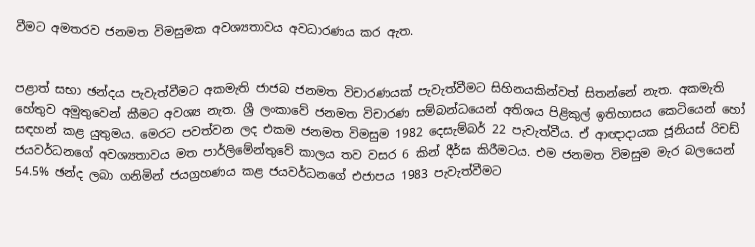වීමට අමතරව ජනමත විමසුමක අවශ්‍යතාවය අවධාරණය කර ඇත.


පළාත් සභා ඡන්දය පැවැත්වීමට අකමැති ජාජබ ජනමත විචාරණයක් පැවැත්වීමට සිහිනයකින්වත් සිතන්නේ නැත. අකමැති හේතුව අමුතුවෙන් කීමට අවශ්‍ය නැත. ශ්‍රී ලංකාවේ ජනමත විචාරණ සම්බන්ධයෙන් අතිශය පිළිකුල් ඉතිහාසය කෙටියෙන් හෝ සඳහන් කළ යුතුමය. මෙරට පවත්වන ලද එකම ජනමත විමසුම 1982 දෙසැම්බර් 22 පැවැත්වීය. ඒ ආඥාදායක ජූනියස් රිචඩ් ජයවර්ධනගේ අවශ්‍යතාවය මත පාර්ලිමේන්තුවේ කාලය තව වසර 6 කින් දීර්ඝ කිරීමටය. එම ජනමත විමසුම මැර බලයෙන් 54.5% ඡන්ද ලබා ගනිමින් ජයග්‍රහණය කළ ජයවර්ධනගේ එජාපය 1983 පැවැත්වීමට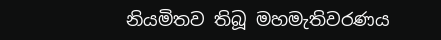නියමිතව තිබූ මහමැතිවරණය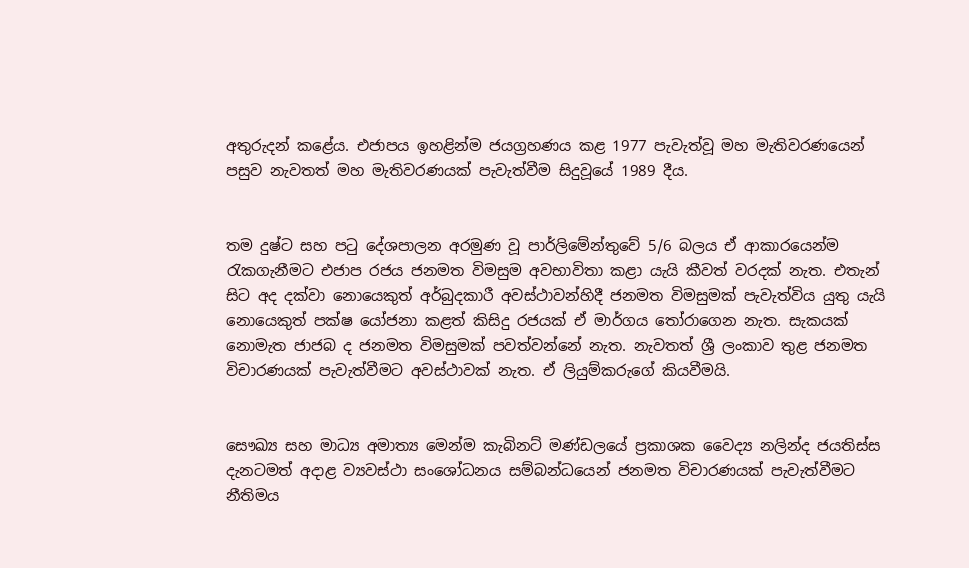අතුරුදන් කළේය. එජාපය ඉහළින්ම ජයග්‍රහණය කළ 1977 පැවැත්වූ මහ මැතිවරණයෙන් පසුව නැවතත් මහ මැතිවරණයක් පැවැත්වීම සිදුවූයේ 1989 දීය.


තම දුෂ්ට සහ පටු දේශපාලන අරමුණ වූ පාර්ලිමේන්තුවේ 5/6 බලය ඒ ආකාරයෙන්ම රැකගැනීමට එජාප රජය ජනමත විමසුම අවභාවිතා කළා යැයි කීවත් වරදක් නැත. එතැන් සිට අද දක්වා නොයෙකුත් අර්බුදකාරී අවස්ථාවන්හිදී ජනමත විමසුමක් පැවැත්විය යුතු යැයි නොයෙකුත් පක්ෂ යෝජනා කළත් කිසිදු රජයක් ඒ මාර්ගය තෝරාගෙන නැත. සැකයක් නොමැත ජාජබ ද ජනමත විමසුමක් පවත්වන්නේ නැත. නැවතත් ශ්‍රී ලංකාව තුළ ජනමත විචාරණයක් පැවැත්වීමට අවස්ථාවක් නැත. ඒ ලියුම්කරුගේ කියවීමයි.


සෞඛ්‍ය සහ මාධ්‍ය අමාත්‍ය මෙන්ම කැබිනට් මණ්ඩලයේ ප්‍රකාශක වෛද්‍ය නලින්ද ජයතිස්ස දැනටමත් අදාළ ව්‍යවස්ථා සංශෝධනය සම්බන්ධයෙන් ජනමත විචාරණයක් පැවැත්වීමට නීතිමය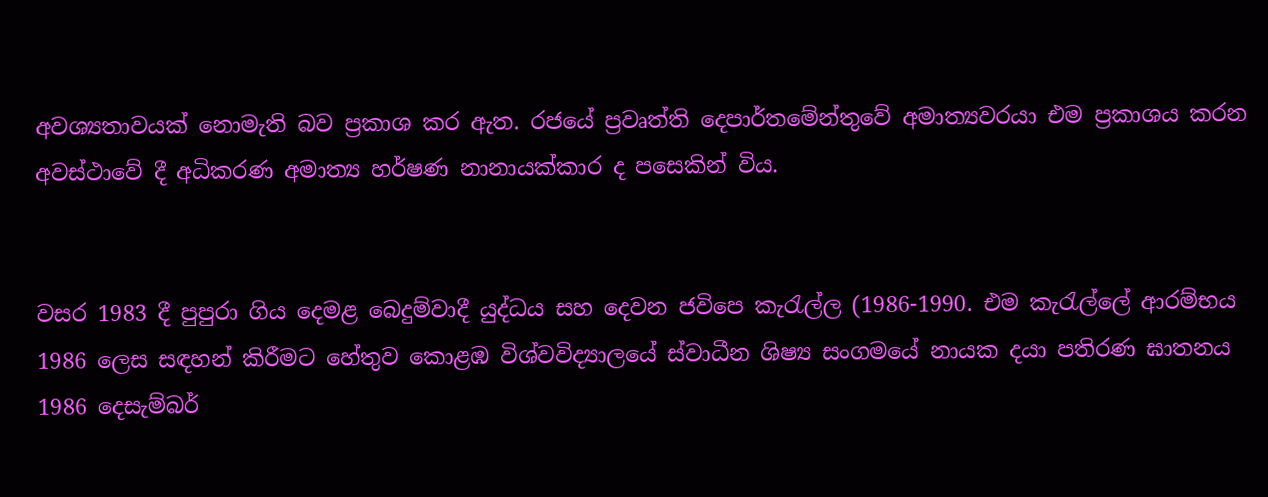අවශ්‍යතාවයක් නොමැති බව ප්‍රකාශ කර ඇත. රජයේ ප්‍රවෘත්ති දෙපාර්තමේන්තුවේ අමාත්‍යවරයා එම ප්‍රකාශය කරන අවස්ථාවේ දී අධිකරණ අමාත්‍ය හර්ෂණ නානායක්කාර ද පසෙකින් විය.


වසර 1983 දී පුපුරා ගිය දෙමළ බෙදුම්වාදී යුද්ධය සහ දෙවන ජවිපෙ කැරැල්ල (1986-1990. එම කැරැල්ලේ ආරම්භය 1986 ලෙස සඳහන් කිරීමට හේතුව කොළඹ විශ්වවිද්‍යාලයේ ස්වාධීන ශිෂ්‍ය සංගමයේ නායක දයා පතිරණ ඝාතනය 1986 දෙසැම්බර්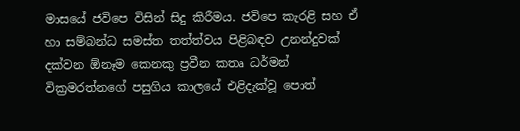මාසයේ ජවිපෙ විසින් සිදු කිරීමය. ජවිපෙ කැරළි සහ ඒ හා සම්බන්ධ සමස්ත තත්ත්වය පිළිබඳව උනන්දුවක් දක්වන ඕනෑම කෙනකු ප්‍රවීන කතෘ ධර්මන් වික්‍රමරත්නගේ පසුගිය කාලයේ එළිදැක්වූ පොත්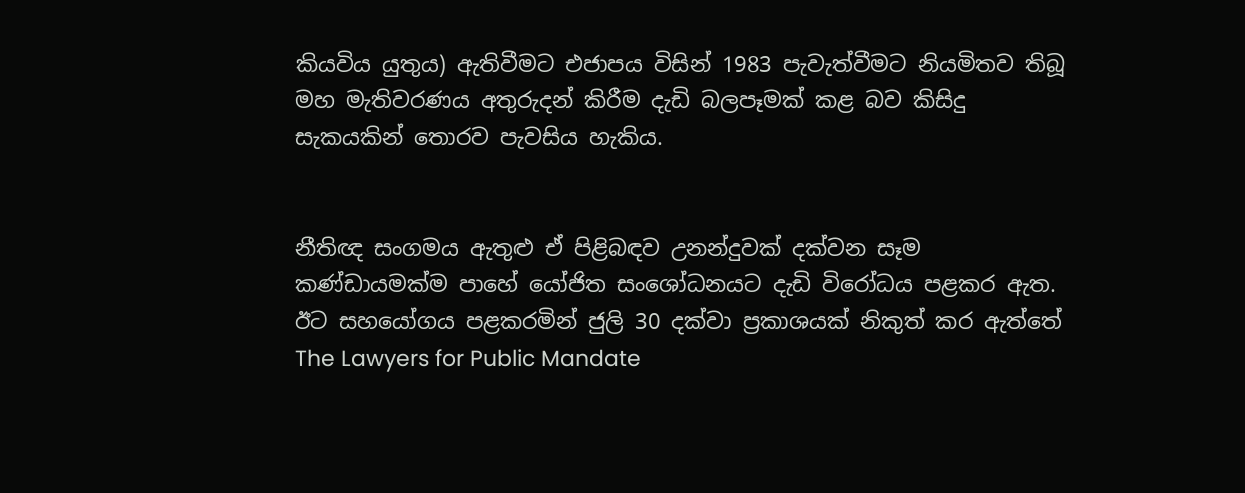කියවිය යුතුය) ඇතිවීමට එජාපය විසින් 1983 පැවැත්වීමට නියමිතව තිබූ මහ මැතිවරණය අතුරුදන් කිරීම දැඩි බලපෑමක් කළ බව කිසිදු සැකයකින් තොරව පැවසිය හැකිය.


නීතිඥ සංගමය ඇතුළු ඒ පිළිබඳව උනන්දුවක් දක්වන සෑම කණ්ඩායමක්ම පාහේ යෝජිත සංශෝධනයට දැඩි විරෝධය පළකර ඇත. ඊට සහයෝගය පළකරමින් ජුලි 30 දක්වා ප්‍රකාශයක් නිකුත් කර ඇත්තේ The Lawyers for Public Mandate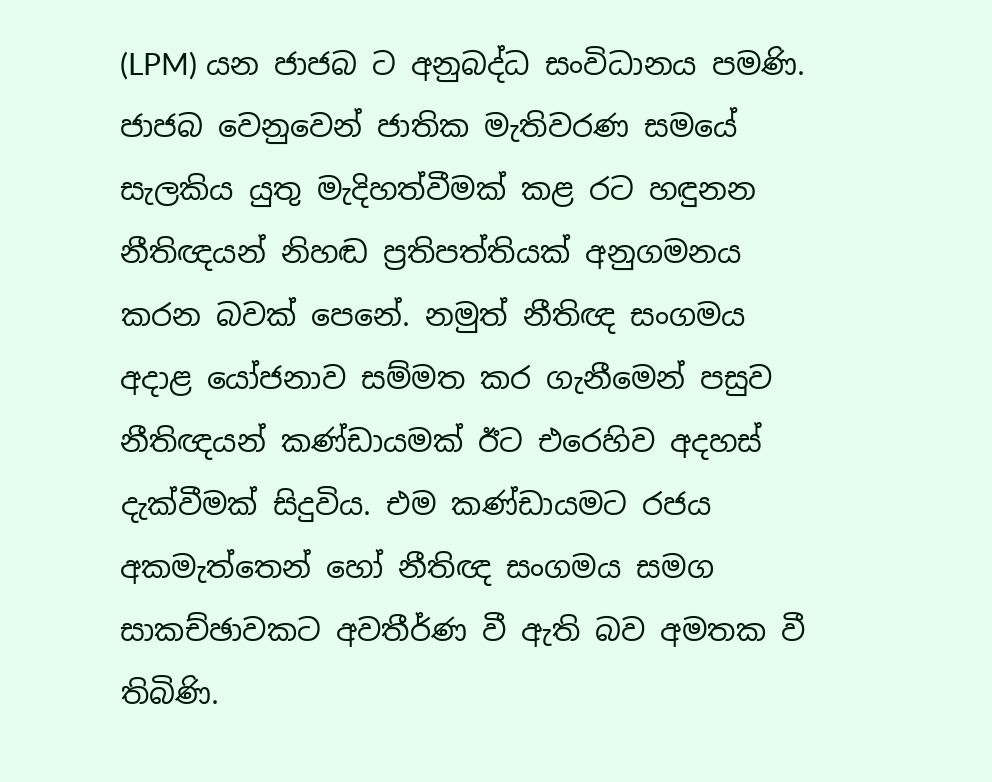(LPM) යන ජාජබ ට අනුබද්ධ සංවිධානය පමණි. ජාජබ වෙනුවෙන් ජාතික මැතිවරණ සමයේ සැලකිය යුතු මැදිහත්වීමක් කළ රට හඳුනන නීතිඥයන් නිහඬ ප්‍රතිපත්තියක් අනුගමනය කරන බවක් පෙනේ. නමුත් නීතිඥ සංගමය අදාළ යෝජනාව සම්මත කර ගැනීමෙන් පසුව නීතිඥයන් කණ්ඩායමක් ඊට එරෙහිව අදහස් දැක්වීමක් සිදුවිය. එම කණ්ඩායමට රජය අකමැත්තෙන් හෝ නීතිඥ සංගමය සමග සාකච්ඡාවකට අවතීර්ණ වී ඇති බව අමතක වී තිබිණි.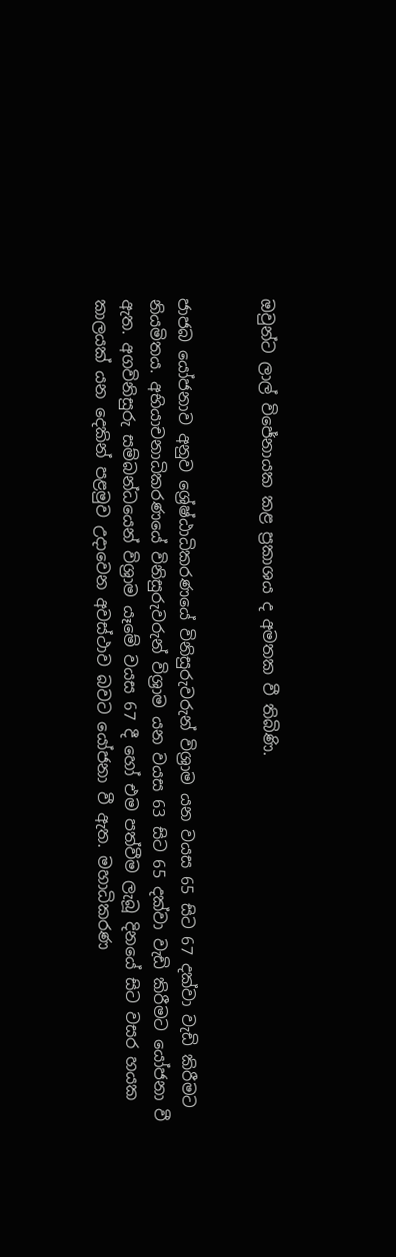ඔවුන්ට ලාල් විජේනායක කළ ප්‍රකාශය ද අමතක වී තිබිණි.


ජාජබ යෝජනාව අනුව ශ්‍රේෂ්ඨාධිකරණයේ විනිසුරුවරුන් විශ්‍රාම යන වයස 65 සිට 67 දක්වා වැඩි කිරීමට නියමිතය. අභියාචනාධිකරණයේ විනිසුරුවරුන් විශ්‍රාම යන වයස 63 සිට 65 දක්වා වැඩි කිරීමට යෝජනා වී ඇත. අගවිනිසුරු සම්බන්ධයෙන් විශ්‍රාම යෑමේ වයස 67 දී හෝ එම පත්වීම ලැබූ දිනයේ සිට වසර හයක කාලයක් යන දෙකින් පළමුව උදාවෙන අවස්ථාව බවට යෝජනා වී ඇත. මහාධිකරණ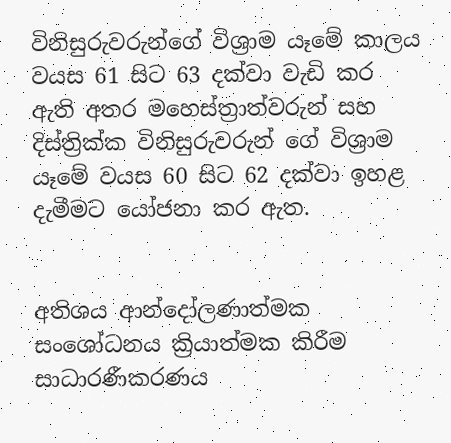විනිසුරුවරුන්ගේ විශ්‍රාම යෑමේ කාලය වයස 61 සිට 63 දක්වා වැඩි කර ඇති අතර මහෙස්ත්‍රාත්වරුන් සහ දිස්ත්‍රික්ක විනිසුරුවරුන් ගේ විශ්‍රාම යෑමේ වයස 60 සිට 62 දක්වා ඉහළ දැමීමට යෝජනා කර ඇත.


අතිශය ආන්දෝලණාත්මක සංශෝධනය ක්‍රියාත්මක කිරීම සාධාරණීකරණය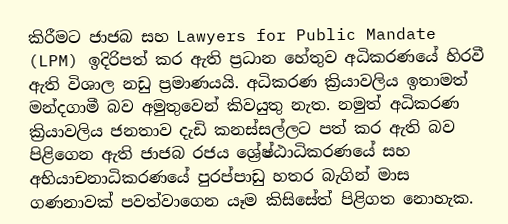කිරීමට ජාජබ සහ Lawyers for Public Mandate (LPM) ඉදිරිපත් කර ඇති ප්‍රධාන හේතුව අධිකරණයේ හිරවී ඇති විශාල නඩු ප්‍රමාණයයි. අධිකරණ ක්‍රියාවලිය ඉතාමත් මන්දගාමී බව අමුතුවෙන් කිවයුතු නැත. නමුත් අධිකරණ ක්‍රියාවලිය ජනතාව දැඩි කනස්සල්ලට පත් කර ඇති බව පිළිගෙන ඇති ජාජබ රජය ශ්‍රේෂ්ඨාධිකරණයේ සහ අභියාචනාධිකරණයේ පුරප්පාඩු හතර බැගින් මාස ගණනාවක් පවත්වාගෙන යෑම කිසිසේත් පිළිගත නොහැක.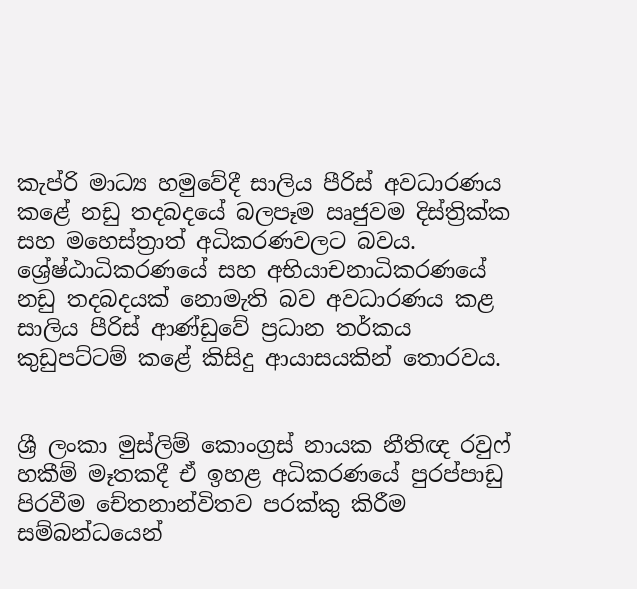කැප්රි මාධ්‍ය හමුවේදී සාලිය පීරිස් අවධාරණය කළේ නඩු තදබදයේ බලපෑම ඍජුවම දිස්ත්‍රික්ක සහ මහෙස්ත්‍රාත් අධිකරණවලට බවය. ශ්‍රේෂ්ඨාධිකරණයේ සහ අභියාචනාධිකරණයේ නඩු තදබදයක් නොමැති බව අවධාරණය කළ සාලිය පීරිස් ආණ්ඩුවේ ප්‍රධාන තර්කය කුඩුපට්ටම් කළේ කිසිදු ආයාසයකින් තොරවය.


ශ්‍රී ලංකා මුස්ලිම් කොංග්‍රස් නායක නීතිඥ රවුෆ් හකීම් මෑතකදී ඒ ඉහළ අධිකරණයේ පුරප්පාඩු පිරවීම චේතනාන්විතව පරක්කු කිරීම සම්බන්ධයෙන්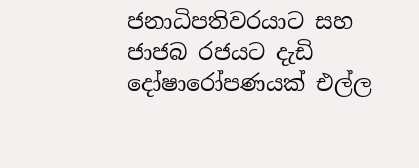ජනාධිපතිවරයාට සහ ජාජබ රජයට දැඩි දෝෂාරෝපණයක් එල්ල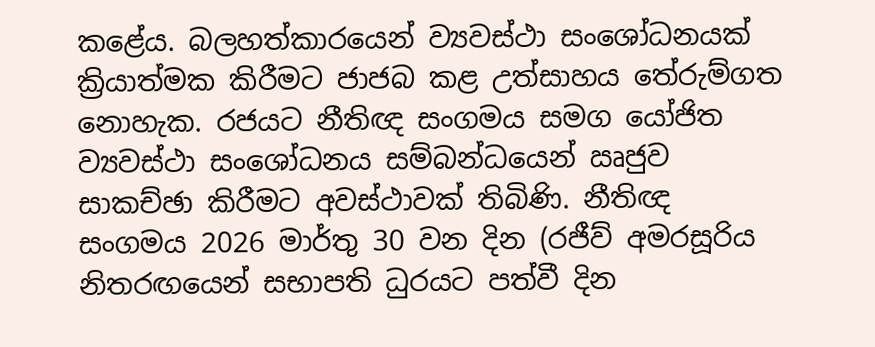කළේය. බලහත්කාරයෙන් ව්‍යවස්ථා සංශෝධනයක් ක්‍රියාත්මක කිරීමට ජාජබ කළ උත්සාහය තේරුම්ගත නොහැක. රජයට නීතිඥ සංගමය සමග යෝජිත ව්‍යවස්ථා සංශෝධනය සම්බන්ධයෙන් ඍජුව සාකච්ඡා කිරීමට අවස්ථාවක් තිබිණි. නීතිඥ සංගමය 2026 මාර්තු 30 වන දින (රජීව් අමරසූරිය නිතරඟයෙන් සභාපති ධුරයට පත්වී දින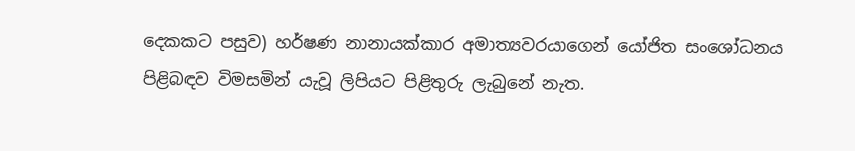දෙකකට පසුව) හර්ෂණ නානායක්කාර අමාත්‍යවරයාගෙන් යෝජිත සංශෝධනය පිළිබඳව විමසමින් යැවූ ලිපියට පිළිතුරු ලැබුනේ නැත.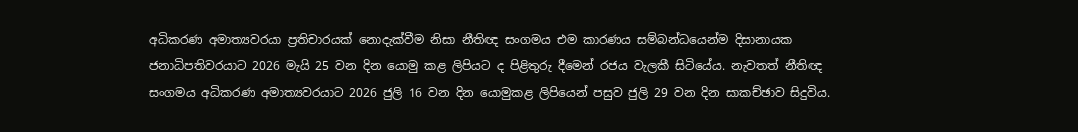අධිකරණ අමාත්‍යවරයා ප්‍රතිචාරයක් නොදැක්වීම නිසා නීතිඥ සංගමය එම කාරණය සම්බන්ධයෙන්ම දිසානායක ජනාධිපතිවරයාට 2026 මැයි 25 වන දින යොමු කළ ලිපියට ද පිළිතුරු දීමෙන් රජය වැලකී සිටියේය. නැවතත් නීතිඥ සංගමය අධිකරණ අමාත්‍යවරයාට 2026 ජුලි 16 වන දින යොමුකළ ලිපියෙන් පසුව ජුලි 29 වන දින සාකච්ඡාව සිදුවිය.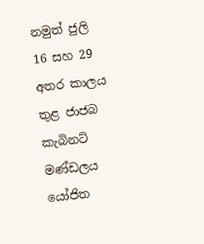නමුත් ජුලි 16 සහ 29 අතර කාලය තුළ ජාජබ කැබිනට් මණ්ඩලය යෝජිත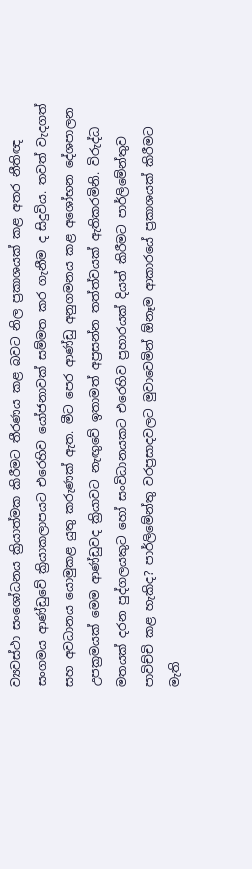ව්‍යවස්ථා සංශෝධනය ක්‍රියාත්මක කිරීමට තීරණය කළ බවට නිල ප්‍රකාශයක් කළ අතර නීතිඥ සංගමය ආණ්ඩුවේ ක්‍රියාකලාපයට එරෙහිව යෝජනාවක් සම්මත කර ගැනීම ද සිදුවිය. තවත් වැදගත් සහ අවධානය යොමුකළ යුතු කරුණක් ඇත. මීට පෙර ආණ්ඩු අනුගමනය කළ අශෝභන දේශපාලන උපක්‍රමයක් මෙම ආණ්ඩුවද ක්‍රියාවට නැඟුවේ ඉතාමත් අප්‍රසන්න තත්ත්වයක් ඇතිකරමිනි. විරුද්ධ මතයක් දරන පුද්ගලයකුට හෝ සංවිධානයකට එරෙහිව ප්‍රහාරයක් දියත් කිරීමට පාර්ලිමේන්තුව පාවිච්චි කළ හැකිද? පාර්ලිමේන්තු වරප්‍රසාදවලට මුවාවෙමින් ඕනෑම ආකාරයේ ප්‍රකාශයක් කිරීමට මැති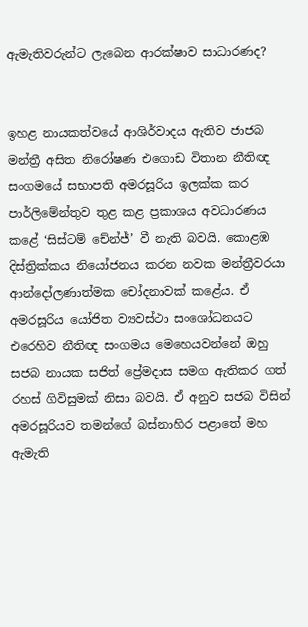ඇමැතිවරුන්ට ලැබෙන ආරක්ෂාව සාධාරණද?


ඉහළ නායකත්වයේ ආශිර්වාදය ඇතිව ජාජබ මන්ත්‍රී අසිත නිරෝෂණ එගොඩ විතාන නීතිඥ සංගමයේ සභාපති අමරසූරිය ඉලක්ක කර පාර්ලිමේන්තුව තුළ කළ ප්‍රකාශය අවධාරණය කළේ ‘සිස්ටම් චේන්ජ්’ වී නැති බවයි. කොළඹ දිස්ත්‍රික්කය නියෝජනය කරන නවක මන්ත්‍රීවරයා ආන්දෝලණාත්මක චෝදනාවක් කළේය. ඒ අමරසූරිය යෝජිත ව්‍යවස්ථා සංශෝධනයට එරෙහිව නීතිඥ සංගමය මෙහෙයවන්නේ ඔහු සජබ නායක සජිත් ප්‍රේමදාස සමග ඇතිකර ගත් රහස් ගිවිසුමක් නිසා බවයි. ඒ අනුව සජබ විසින් අමරසූරියව තමන්ගේ බස්නාහිර පළාතේ මහ ඇමැති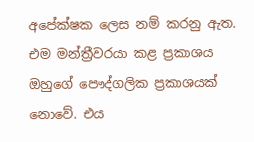අපේක්ෂක ලෙස නම් කරනු ඇත. එම මන්ත්‍රීවරයා කළ ප්‍රකාශය ඔහුගේ පෞද්ගලික ප්‍රකාශයක් නොවේ. එය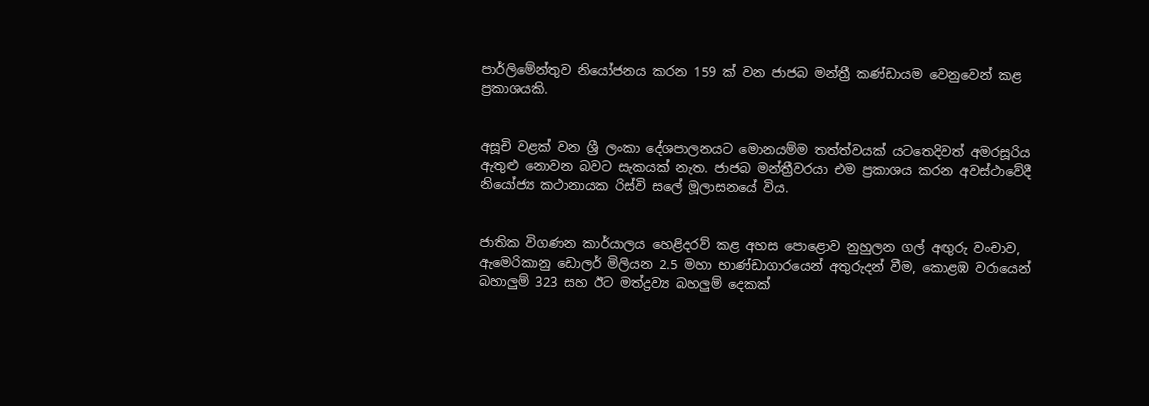පාර්ලිමේන්තුව නියෝජනය කරන 159 ක් වන ජාජබ මන්ත්‍රී කණ්ඩායම වෙනුවෙන් කළ ප්‍රකාශයකි.


අසූචි වළක් වන ශ්‍රී ලංකා දේශපාලනයට මොනයම්ම තත්ත්වයක් යටතෙදිවත් අමරසූරිය ඇතුළු නොවන බවට සැකයක් නැත. ජාජබ මන්ත්‍රීවරයා එම ප්‍රකාශය කරන අවස්ථාවේදී නියෝජ්‍ය කථානායක රිස්වි සලේ මූලාසනයේ විය.


ජාතික විගණන කාර්යාලය හෙළිදරව් කළ අහස පොළොව නුහුලන ගල් අඟුරු වංචාව, ඇමෙරිකානු ඩොලර් මිලියන 2.5 මහා භාණ්ඩාගාරයෙන් අතුරුදන් වීම, කොළඹ වරායෙන් බහාලුම් 323 සහ ඊට මත්ද්‍රව්‍ය බහලුම් දෙකක්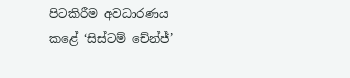පිටකිරීම අවධාරණය කළේ ‘සිස්ටම් චේන්ජ්’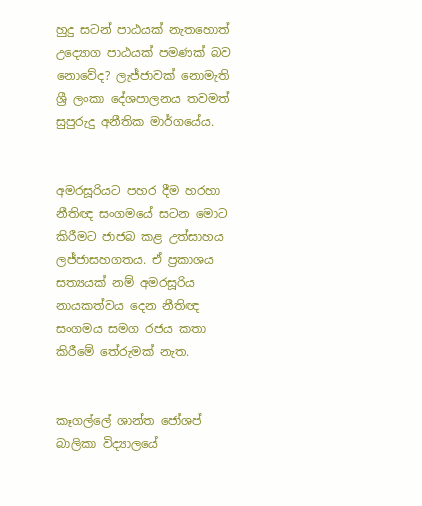හුදු සටන් පාඨයක් නැතහොත් උද්‍යොග පාඨයක් පමණක් බව නොවේද? ලැජ්ජාවක් නොමැති ශ්‍රී ලංකා දේශපාලනය තවමත් සුපුරුදු අනීතික මාර්ගයේය.


අමරසූරියට පහර දීම හරහා නීතිඥ සංගමයේ සටන මොට කිරීමට ජාජබ කළ උත්සාහය ලජ්ජාසහගතය. ඒ ප්‍රකාශය සත්‍යයක් නම් අමරසූරිය නායකත්වය දෙන නීතිඥ සංගමය සමග රජය කතා කිරීමේ තේරුමක් නැත.


කෑගල්ලේ ශාන්ත ජෝශප් බාලිකා විද්‍යාලයේ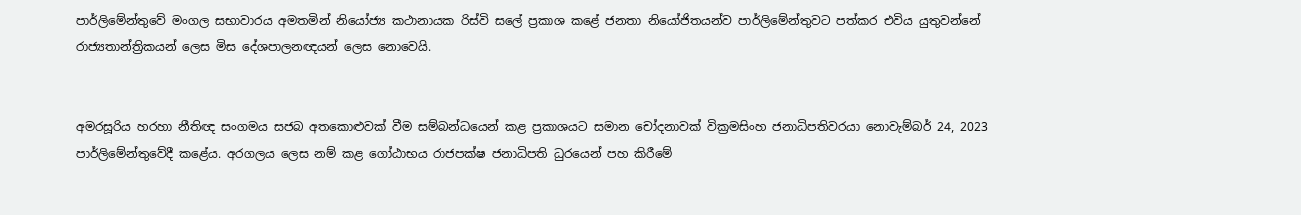පාර්ලිමේන්තුවේ මංගල සභාවාරය අමතමින් නියෝජ්‍ය කථානායක රිස්වි සලේ ප්‍රකාශ කළේ ජනතා නියෝජිතයන්ව පාර්ලිමේන්තුවට පත්කර එවිය යුතුවන්නේ රාජ්‍යතාන්ත්‍රිකයන් ලෙස මිස දේශපාලනඥයන් ලෙස නොවෙයි.


අමරසූරිය හරහා නීතිඥ සංගමය සජබ අතකොළුවක් වීම සම්බන්ධයෙන් කළ ප්‍රකාශයට සමාන චෝදනාවක් වික්‍රමසිංහ ජනාධිපතිවරයා නොවැම්බර් 24, 2023 පාර්ලිමේන්තුවේදී කළේය. අරගලය ලෙස නම් කළ ගෝඨාභය රාජපක්ෂ ජනාධිපති ධුරයෙන් පහ කිරීමේ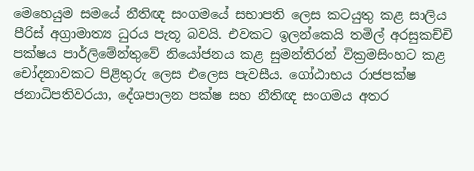මෙහෙයුම සමයේ නීතිඥ සංගමයේ සභාපති ලෙස කටයුතු කළ සාලිය පීරිස් අග්‍රාමාත්‍ය ධුරය පැතූ බවයි. එවකට ඉලන්කෙයි තමිල් අරසුකච්චි පක්ෂය පාර්ලිමේන්තුවේ නියෝජනය කළ සුමන්තිරන් වික්‍රමසිංහට කළ චෝදනාවකට පිළිතුරු ලෙස එලෙස පැවසීය. ගෝඨාභය රාජපක්ෂ ජනාධිපතිවරයා, දේශපාලන පක්ෂ සහ නීතිඥ සංගමය අතර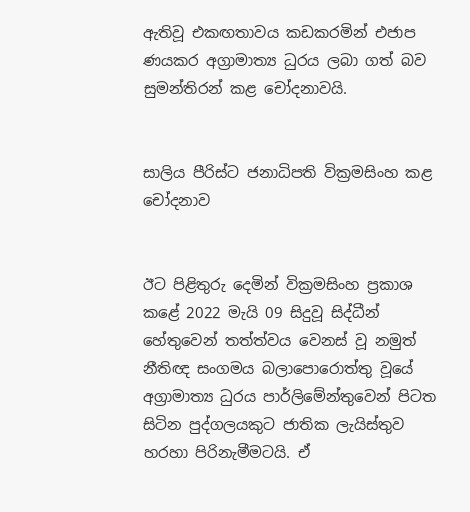ඇතිවූ එකඟතාවය කඩකරමින් එජාප ණයකර අග්‍රාමාත්‍ය ධුරය ලබා ගත් බව සුමන්තිරන් කළ චෝදනාවයි.


සාලිය පීරිස්ට ජනාධිපති වික්‍රමසිංහ කළ චෝදනාව


ඊට පිළිතුරු දෙමින් වික්‍රමසිංහ ප්‍රකාශ කළේ 2022 මැයි 09 සිදුවූ සිද්ධීන් හේතුවෙන් තත්ත්වය වෙනස් වූ නමුත් නීතිඥ සංගමය බලාපොරොත්තු වූයේ අග්‍රාමාත්‍ය ධුරය පාර්ලිමේන්තුවෙන් පිටත සිටින පුද්ගලයකුට ජාතික ලැයිස්තුව හරහා පිරිනැමීමටයි. ඒ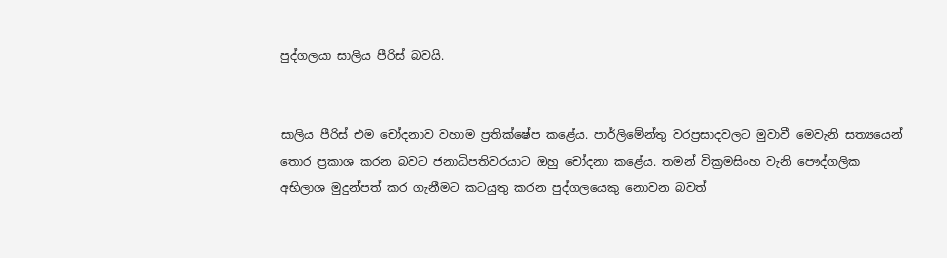පුද්ගලයා සාලිය පීරිස් බවයි.


සාලිය පීරිස් එම චෝදනාව වහාම ප්‍රතික්ෂේප කළේය. පාර්ලිමේන්තු වරප්‍රසාදවලට මුවාවී මෙවැනි සත්‍යයෙන් තොර ප්‍රකාශ කරන බවට ජනාධිපතිවරයාට ඔහු චෝදනා කළේය. තමන් වික්‍රමසිංහ වැනි පෞද්ගලික අභිලාශ මුදුන්පත් කර ගැනීමට කටයුතු කරන පුද්ගලයෙකු නොවන බවත්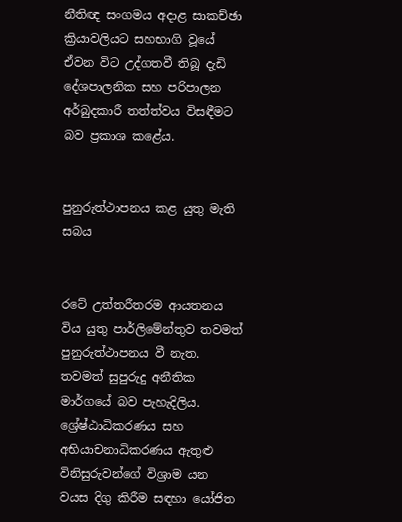නීතිඥ සංගමය අදාළ සාකච්ඡා ක්‍රියාවලියට සහභාගි වූයේ ඒවන විට උද්ගතවී තිබූ දැඩි දේශපාලනික සහ පරිපාලන අර්බුදකාරී තත්ත්වය විසඳීමට බව ප්‍රකාශ කළේය.


පුනුරුත්ථාපනය කළ යුතු මැති සබය


රටේ උත්තරීතරම ආයතනය විය යුතු පාර්ලිමේන්තුව තවමත් පුනුරුත්ථාපනය වී නැත. තවමත් සුපුරුදු අනීතික මාර්ගයේ බව පැහැදිලිය. ශ්‍රේෂ්ඨාධිකරණය සහ අභියාචනාධිකරණය ඇතුළු විනිසුරුවන්ගේ විශ්‍රාම යන වයස දිගු කිරීම සඳහා යෝජිත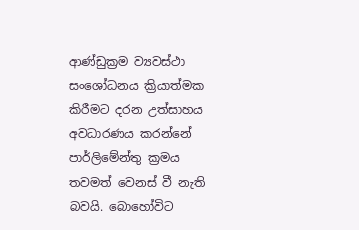ආණ්ඩුක්‍රම ව්‍යවස්ථා සංශෝධනය ක්‍රියාත්මක කිරීමට දරන උත්සාහය අවධාරණය කරන්නේ පාර්ලිමේන්තු ක්‍රමය තවමත් වෙනස් වී නැති බවයි. බොහෝවිට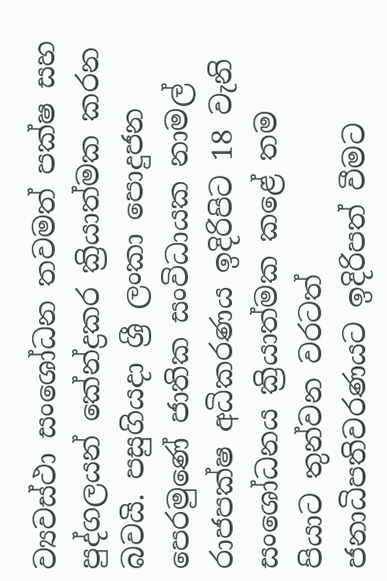ව්‍යවස්ථා සංශෝධන තවමත් පක්ෂ සහ පුද්ගලයන් කේන්ද්‍රකර ක්‍රියාත්මක කරන බවයි. පසුගියදා ශ්‍රී ලංකා පොදුජන පෙරමුණේ ජාතික සංවිධායක නාමල් රාජපක්ෂ අධිකරණය ඉදිරිපිට 18 වැනි සංශෝධනය ක්‍රියාත්මක කළේ තම පියාට තුන්වන වරටත් ජනාධිපතිවරණයට ඉදිරිපත් වීමට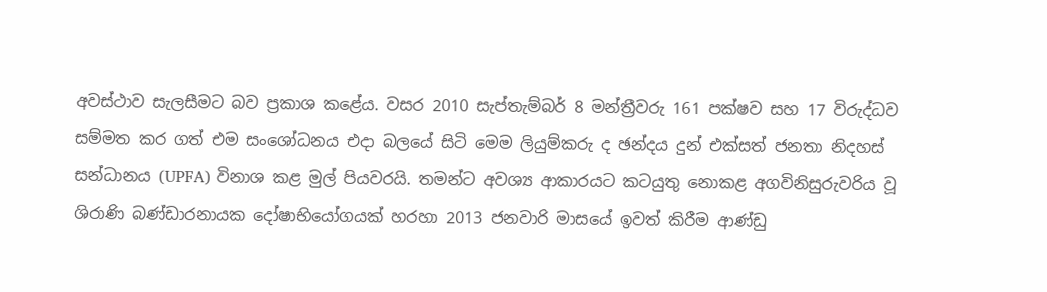අවස්ථාව සැලසීමට බව ප්‍රකාශ කළේය. වසර 2010 සැප්තැම්බර් 8 මන්ත්‍රීවරු 161 පක්ෂව සහ 17 විරුද්ධව සම්මත කර ගත් එම සංශෝධනය එදා බලයේ සිටි මෙම ලියුම්කරු ද ඡන්දය දුන් එක්සත් ජනතා නිදහස් සන්ධානය (UPFA) විනාශ කළ මුල් පියවරයි. තමන්ට අවශ්‍ය ආකාරයට කටයුතු නොකළ අගවිනිසුරුවරිය වූ ශිරාණි බණ්ඩාරනායක දෝෂාභියෝගයක් හරහා 2013 ජනවාරි මාසයේ ඉවත් කිරීම ආණ්ඩු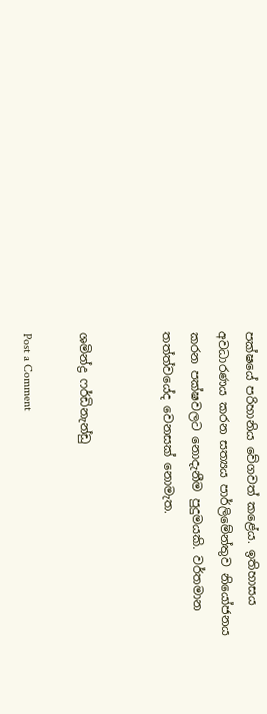පක්ෂයේ පරිහානිය වේගවත් කළේය. ඉතිහාසය අවධාරණය කරන සත්‍යය පාර්ලිමේන්තුව නියෝජනය කරන පක්ෂවලට නොදැනීම පුදුමයකි. වර්තමාන තත්ත්වයේද වෙනසක් නොමැත.


ශමින්ද්‍ර ෆර්ඩිනැන්ඩු

Post a Comment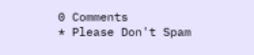0 Comments
* Please Don't Spam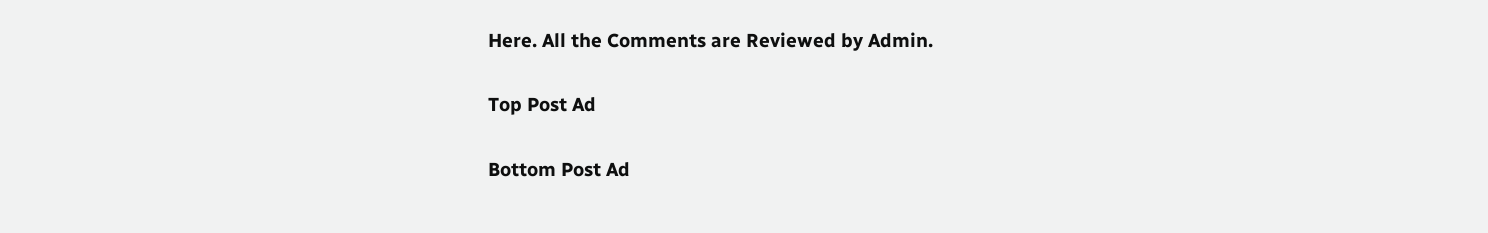Here. All the Comments are Reviewed by Admin.

Top Post Ad

Bottom Post Ad